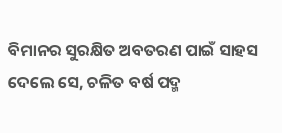ବିମାନର ସୁରକ୍ଷିତ ଅବତରଣ ପାଇଁ ସାହସ ଦେଲେ ସେ, ଚଳିତ ବର୍ଷ ପଦ୍ମ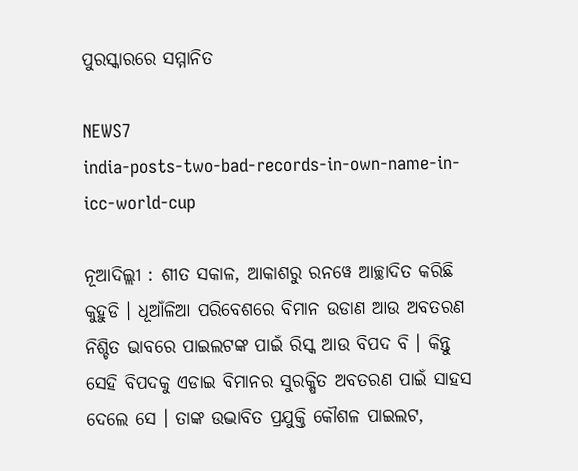ପୁରସ୍କାରରେ ସମ୍ମାନିତ

NEWS7
india-posts-two-bad-records-in-own-name-in-icc-world-cup

ନୂଆଦିଲ୍ଲୀ : ଶୀତ ସକାଳ, ଆକାଶରୁ ରନୱେ ଆଚ୍ଛାଦିତ କରିଛି କୁହୁଡି । ଧୂଆଁଳିଆ ପରିବେଶରେ ବିମାନ ଉଡାଣ ଆଉ ଅବତରଣ ନିଶ୍ଚିତ ଭାବରେ ପାଇଲଟଙ୍କ ପାଇଁ ରିସ୍କ ଆଉ ବିପଦ ବି । କିନ୍ତୁ ସେହି ବିପଦକୁ ଏଡାଇ ବିମାନର ସୁରକ୍ଷିତ ଅବତରଣ ପାଇଁ ସାହସ ଦେଲେ ସେ । ତାଙ୍କ ଉଦ୍ଭାବିତ ପ୍ରଯୁକ୍ତି କୌଶଳ ପାଇଲଟ,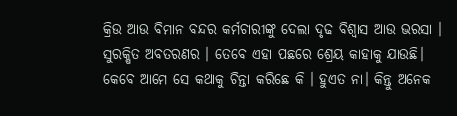କ୍ରିଉ ଆଉ ବିମାନ ବନ୍ଦର କର୍ମଚାରୀଙ୍କୁ ଦେଲା ଦୃଢ ବିଶ୍ବାସ ଆଉ ଭରସା । ସୁରକ୍ଷିତ ଅବତରଣର । ତେବେ ଏହା ପଛରେ ଶ୍ରେୟ କାହାକୁ ଯାଉଛି। କେବେ ଆମେ ସେ କଥାକୁ ଚିନ୍ତା କରିଛେ କି । ହୁଏତ ନା। କିନ୍ତୁ ଅନେକ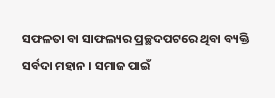ସଫଳତା ବା ସାଫଲ୍ୟର ପ୍ରଚ୍ଛଦପଟରେ ଥିବା ବ୍ୟକ୍ତି ସର୍ବଦା ମହାନ । ସମାଜ ପାଇଁ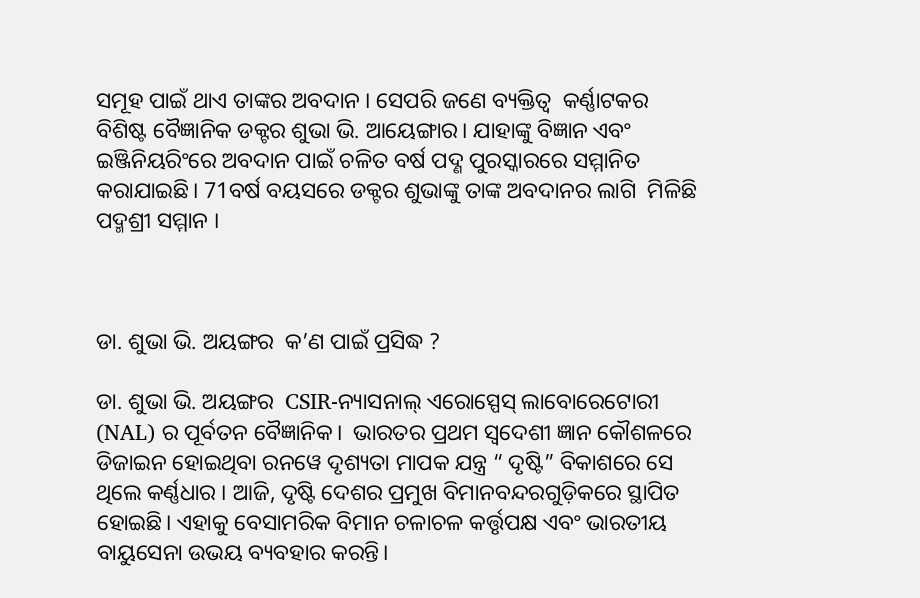ସମୂହ ପାଇଁ ଥାଏ ତାଙ୍କର ଅବଦାନ । ସେପରି ଜଣେ ବ୍ୟକ୍ତିତ୍ବ  କର୍ଣ୍ଣାଟକର ବିଶିଷ୍ଟ ବୈଜ୍ଞାନିକ ଡକ୍ଟର ଶୁଭା ଭି. ଆୟେଙ୍ଗାର। ଯାହାଙ୍କୁ ବିଜ୍ଞାନ ଏବଂ ଇଞ୍ଜିନିୟରିଂରେ ଅବଦାନ ପାଇଁ ଚଳିତ ବର୍ଷ ପଦ୍ଣ ପୁରସ୍କାରରେ ସମ୍ମାନିତ କରାଯାଇଛି। 71ବର୍ଷ ବୟସରେ ଡକ୍ଟର ଶୁଭାଙ୍କୁ ତାଙ୍କ ଅବଦାନର ଲାଗି  ମିଳିଛି ପଦ୍ମଶ୍ରୀ ସମ୍ମାନ ।



ଡା. ଶୁଭା ଭି. ଅୟଙ୍ଗର  କ’ଣ ପାଇଁ ପ୍ରସିଦ୍ଧ ?

ଡା. ଶୁଭା ଭି. ଅୟଙ୍ଗର  CSIR-ନ୍ୟାସନାଲ୍ ଏରୋସ୍ପେସ୍ ଲାବୋରେଟୋରୀ (NAL) ର ପୂର୍ବତନ ବୈଜ୍ଞାନିକ।  ଭାରତର ପ୍ରଥମ ସ୍ୱଦେଶୀ ଜ୍ଞାନ କୌଶଳରେ ଡିଜାଇନ ହୋଇଥିବା ରନୱେ ଦୃଶ୍ୟତା ମାପକ ଯନ୍ତ୍ର “ ଦୃଷ୍ଟି” ବିକାଶରେ ସେ ଥିଲେ କର୍ଣ୍ଣଧାର । ଆଜି, ଦୃଷ୍ଟି ଦେଶର ପ୍ରମୁଖ ବିମାନବନ୍ଦରଗୁଡ଼ିକରେ ସ୍ଥାପିତ ହୋଇଛି। ଏହାକୁ ବେସାମରିକ ବିମାନ ଚଳାଚଳ କର୍ତ୍ତୃପକ୍ଷ ଏବଂ ଭାରତୀୟ ବାୟୁସେନା ଉଭୟ ବ୍ୟବହାର କରନ୍ତି।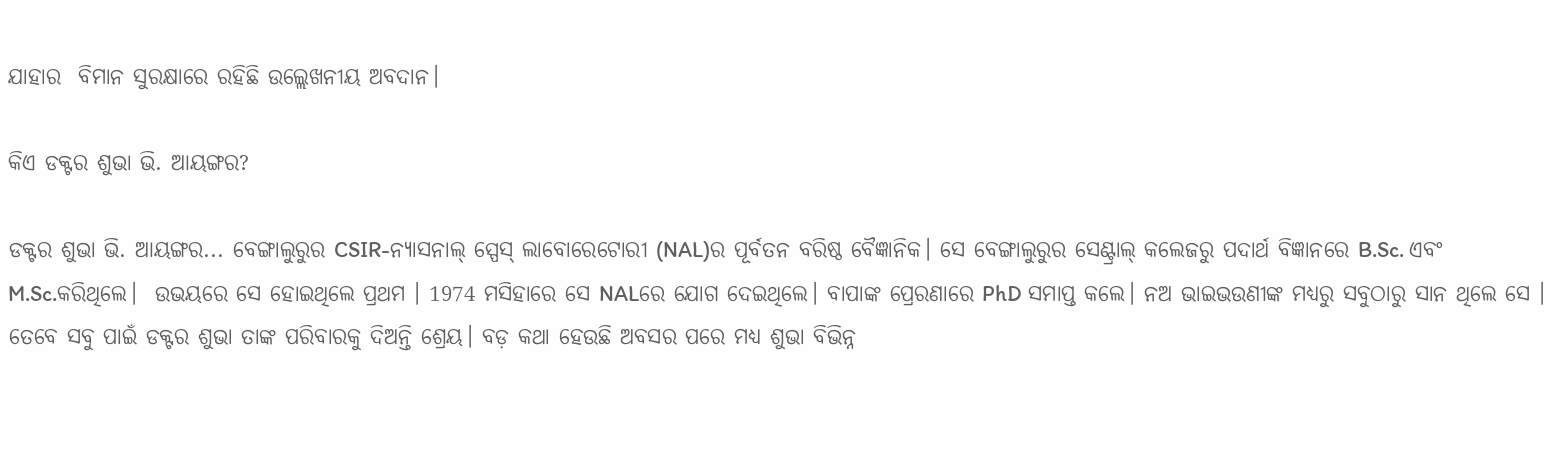ଯାହାର  ବିମାନ ସୁରକ୍ଷାରେ ରହିଛି ଉଲ୍ଲେଖନୀୟ ଅବଦାନ।

କିଏ ଡକ୍ଟର ଶୁଭା ଭି. ଆୟଙ୍ଗର?

ଡକ୍ଟର ଶୁଭା ଭି. ଆୟଙ୍ଗର... ବେଙ୍ଗାଲୁରୁର CSIR-ନ୍ୟାସନାଲ୍ ସ୍ପେସ୍ ଲାବୋରେଟୋରୀ (NAL)ର ପୂର୍ବତନ ବରିଷ୍ଠ ବୈଜ୍ଞାନିକ। ସେ ବେଙ୍ଗାଲୁରୁର ସେଣ୍ଟ୍ରାଲ୍ କଲେଜରୁ ପଦାର୍ଥ ବିଜ୍ଞାନରେ B.Sc. ଏବଂ M.Sc.କରିଥିଲେ।  ଉଭୟରେ ସେ ହୋଇଥିଲେ ପ୍ରଥମ । 1974 ମସିହାରେ ସେ NALରେ ଯୋଗ ଦେଇଥିଲେ। ବାପାଙ୍କ ପ୍ରେରଣାରେ PhD ସମାପ୍ତ କଲେ। ନଅ ଭାଇଭଉଣୀଙ୍କ ମଧ୍ୟରୁ ସବୁଠାରୁ ସାନ ଥିଲେ ସେ । ତେବେ ସବୁ ପାଇଁ ଡକ୍ଟର ଶୁଭା ତାଙ୍କ ପରିବାରକୁ ଦିଅନ୍ତି ଶ୍ରେୟ। ବଡ଼ କଥା ହେଉଛି ଅବସର ପରେ ମଧ୍ୟ ଶୁଭା ବିଭିନ୍ନ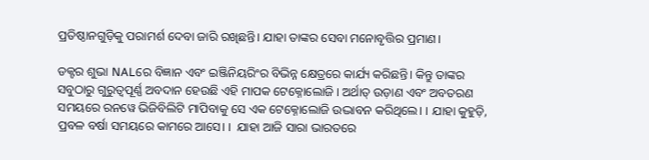ପ୍ରତିଷ୍ଠାନଗୁଡ଼ିକୁ ପରାମର୍ଶ ଦେବା ଜାରି ରଖିଛନ୍ତି। ଯାହା ତାଙ୍କର ସେବା ମନୋବୃତ୍ତିର ପ୍ରମାଣ।

ଡକ୍ଟର ଶୁଭା NALରେ ବିଜ୍ଞାନ ଏବଂ ଇଞ୍ଜିନିୟରିଂର ବିଭିନ୍ନ କ୍ଷେତ୍ରରେ କାର୍ଯ୍ୟ କରିଛନ୍ତି। କିନ୍ତୁ ତାଙ୍କର ସବୁଠାରୁ ଗୁରୁତ୍ୱପୂର୍ଣ୍ଣ ଅବଦାନ ହେଉଛି ଏହି ମାପକ ଟେକ୍ନୋଲୋଜି । ଅର୍ଥାତ୍ ଉଡ଼ାଣ ଏବଂ ଅବତରଣ ସମୟରେ ରନୱେ ଭିଜିବିଲିଟି ମାପିବାକୁ ସେ ଏକ ଟେକ୍ନୋଲୋଜି ଉଦ୍ଭାବନ କରିଥିଲେ। । ଯାହା କୁହୁଡ଼ି, ପ୍ରବଳ ବର୍ଷା ସମୟରେ କାମରେ ଆସେ। ।  ଯାହା ଆଜି ସାରା ଭାରତରେ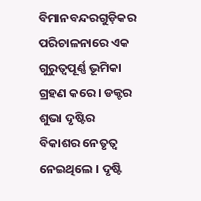ବିମାନବନ୍ଦରଗୁଡ଼ିକର ପରିଚାଳନାରେ ଏକ ଗୁରୁତ୍ୱପୂର୍ଣ୍ଣ ଭୂମିକା ଗ୍ରହଣ କରେ। ଡକ୍ଟର ଶୁଭା ଦୃଷ୍ଟିର ବିକାଶର ନେତୃତ୍ୱ ନେଇଥିଲେ । ଦୃଷ୍ଟି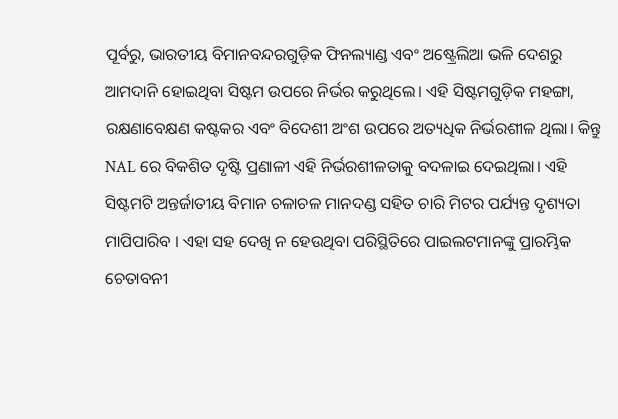ପୂର୍ବରୁ, ଭାରତୀୟ ବିମାନବନ୍ଦରଗୁଡ଼ିକ ଫିନଲ୍ୟାଣ୍ଡ ଏବଂ ଅଷ୍ଟ୍ରେଲିଆ ଭଳି ଦେଶରୁ ଆମଦାନି ହୋଇଥିବା ସିଷ୍ଟମ ଉପରେ ନିର୍ଭର କରୁଥିଲେ। ଏହି ସିଷ୍ଟମଗୁଡ଼ିକ ମହଙ୍ଗା, ରକ୍ଷଣାବେକ୍ଷଣ କଷ୍ଟକର ଏବଂ ବିଦେଶୀ ଅଂଶ ଉପରେ ଅତ୍ୟଧିକ ନିର୍ଭରଶୀଳ ଥିଲା। କିନ୍ତୁ NAL ରେ ବିକଶିତ ଦୃଷ୍ଟି ପ୍ରଣାଳୀ ଏହି ନିର୍ଭରଶୀଳତାକୁ ବଦଳାଇ ଦେଇଥିଲା। ଏହି ସିଷ୍ଟମଟି ଅନ୍ତର୍ଜାତୀୟ ବିମାନ ଚଳାଚଳ ମାନଦଣ୍ଡ ସହିତ ଚାରି ମିଟର ପର୍ଯ୍ୟନ୍ତ ଦୃଶ୍ୟତା ମାପିପାରିବ । ଏହା ସହ ଦେଖି ନ ହେଉଥିବା ପରିସ୍ଥିତିରେ ପାଇଲଟମାନଙ୍କୁ ପ୍ରାରମ୍ଭିକ ଚେତାବନୀ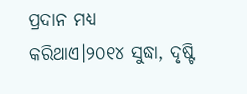ପ୍ରଦାନ ମଧ୍ୟ କରିଥାଏ।୨୦୧୪ ସୁଦ୍ଧା, ଦୃଷ୍ଟି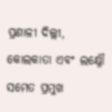ପ୍ରଣାଳୀ ଦିଲ୍ଲୀ, କୋଲକାତା ଏବଂ ଲକ୍ଷ୍ନୌ ସମେତ ପ୍ରମୁଖ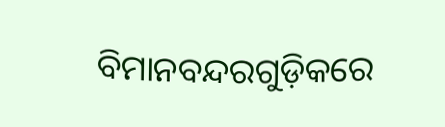ବିମାନବନ୍ଦରଗୁଡ଼ିକରେ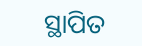ସ୍ଥାପିତ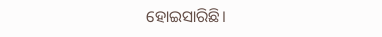ହୋଇସାରିଛି।